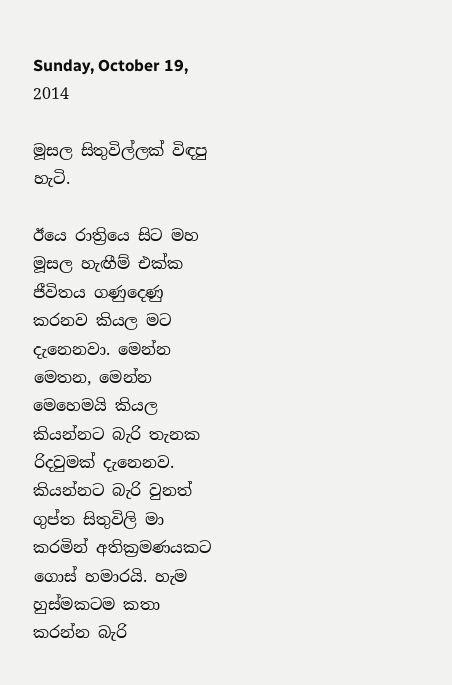Sunday, October 19, 2014

මූසල සිතුවිල්ලක් විඳපු හැටි.

ඊයෙ රාත්‍රියෙ සිට මහ මූසල හැඟීම් එක්ක ජීවිතය ගණුදෙණු කරනව කියල මට දැනෙනවා. මෙන්න මෙතන, මෙන්න මෙහෙමයි කියල කියන්නට බැරි තැනක රිදවුමක් දැනෙනව. කියන්නට බැරි වුනත් ගුප්ත සිතුවිලි මා කරමින් අතික්‍රමණයකට ගොස් හමාරයි. හැම හුස්මකටම කතා කරන්න බැරි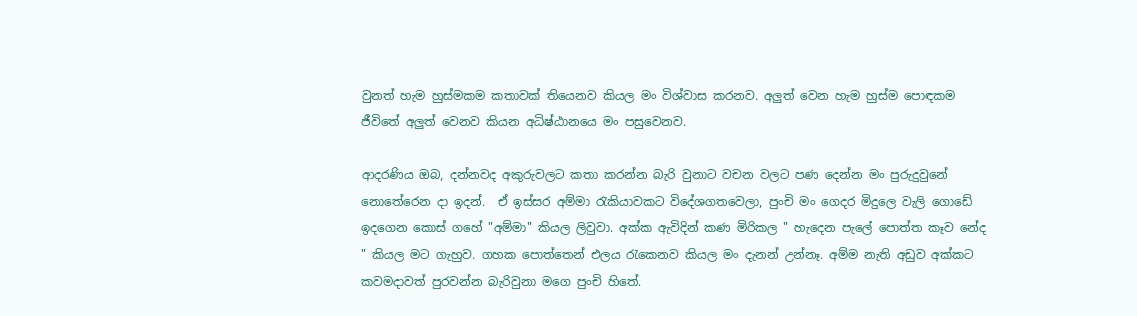වුනත් හැම හුස්මකම කතාවක් තියෙනව කියල මං විශ්වාස කරනව. අලුත් වෙන හැම හුස්ම පොඳකම ජීවිතේ අලුත් වෙනව කියන අධිෂ්ඨානයෙ මං පසුවෙනව.

ආදරණිය ඔබ, දන්නවද අකුරුවලට කතා කරන්න බැරි වුනාට වචන වලට පණ දෙන්න මං පුරුදුවුනේ නොතේරෙන දා ඉදන්.  ඒ ඉස්සර අම්මා රැකියාවකට විදේශගතවෙලා, පුංචි මං ගෙදර මිදුලෙ වැලි ගොඩේ ඉදගෙන කොස් ගහේ "අම්මා" කියල ලිවුවා. අක්ක ඇවිදින් කණ මිරිකල " හැදෙන පැලේ පොත්ත කෑව නේද  " කියල මට ගැහුව. ගහක පොත්තෙන් එලය රැකෙනව කියල මං දැනන් උන්නෑ. අම්ම නැති අඩුව අක්කට කවමදාවත් පුරවන්න බැරිවුනා මගෙ පුංචි හිතේ.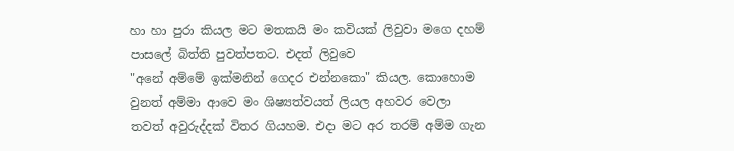හා හා පුරා කියල මට මතකයි මං කවියක් ලිවුවා මගෙ දහම් පාසලේ බිත්ති පුවත්පතට. එදත් ලිවුවෙ
"අනේ අම්මේ ඉක්මනින් ගෙදර එන්නකො" කියල. කොහොම වුනත් අම්මා ආවෙ මං ශිෂ්‍යත්වයත් ලියල අහවර වෙලා තවත් අවුරුද්දක් විතර ගියහම. එදා මට අර තරම් අම්ම ගැන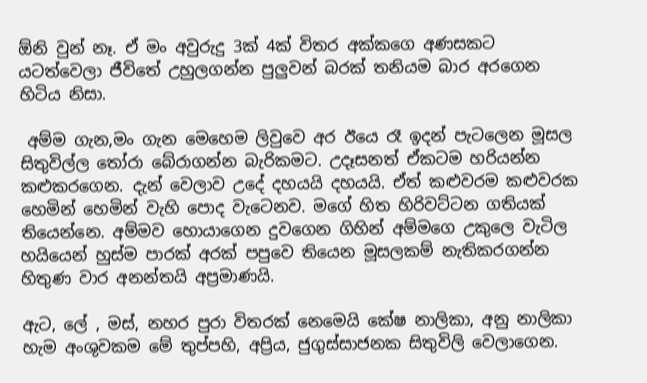ඕනි වුන් නෑ. ඒ මං අවුරුදු 3ක් 4ක් විතර අක්කගෙ අණසකට යටත්වෙලා ජීවිතේ උහුලගන්න පුලුවන් බරක් තනියම බාර අරගෙන හිටිය නිසා.

 අම්ම ගැන,මං ගැන මෙහෙම ලිවුවෙ අර ඊයෙ රෑ ඉදන් පැටලෙන මූසල සිතුවිල්ල තෝරා බේරාගන්න බැරිකමට. උදෑසනත් ඒකටම හරියන්න කළුකරගෙන. දැන් වෙලාව උදේ දහයයි දහයයි. ඒත් කළුවරම කළුවරක හෙමින් හෙමින් වැහි පොද වැටෙනව. මගේ හිත හිරිවට්ටන ගතියක් තියෙන්නෙ. අම්මව හොයාගෙන දුවගෙන ගිහින් අම්මගෙ උකුලෙ වැටිල හයියෙන් හුස්ම පාරක් අරක් පපුවෙ තියෙන මූසලකම් නැතිකරගන්න හිතුණ වාර අනන්තයි අප්‍රමාණයි.

ඇට, ලේ , මස්, නහර පුරා විතරක් නෙමෙයි කේෂ නාලිකා, අනු නාලිකා හැම අංශුවකම මේ තුප්පහි, අප්‍රිය, ජුගුස්සාජනක සිතුවිලි වෙලාගෙන.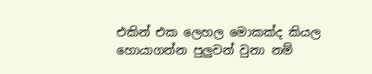එකින් එක ලෙහල මොකක්ද කියල හොයාගන්න පුලුවන් වුනා නම්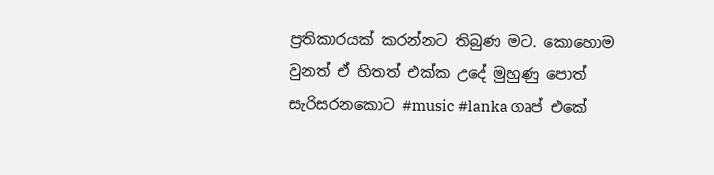ප්‍රතිකාරයක් කරන්නට තිබුණ මට. කොහොම වුනත් ඒ හිතත් එක්ක උදේ මුහුණු පොත් සැරිසරනකොට #music #lanka ගෘප් එකේ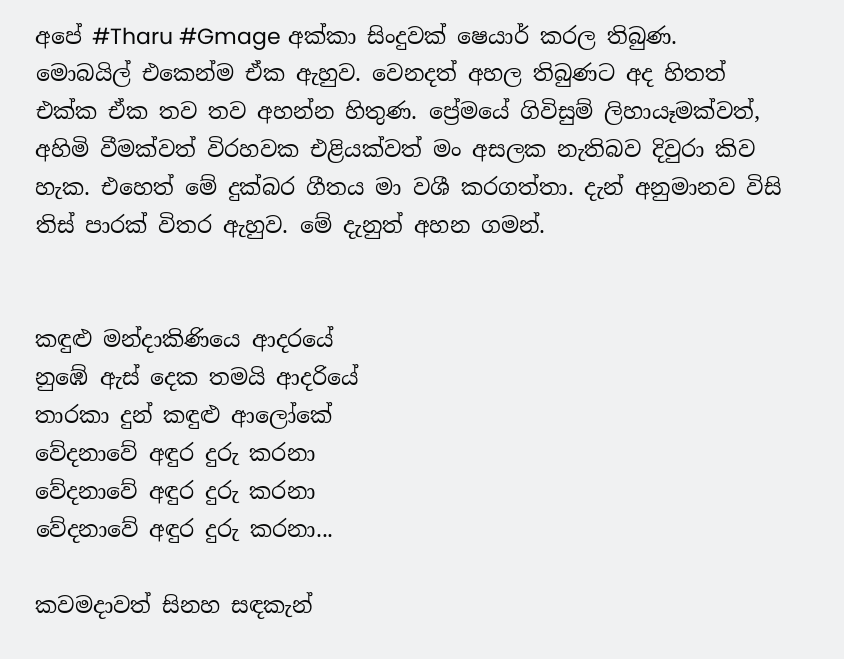අපේ #Tharu #Gmage අක්කා සිංදුවක් ෂෙයාර් කරල තිබුණ. මොබයිල් එකෙන්ම ඒක ඇහුව. වෙනදත් අහල තිබුණට අද හිතත් එක්ක ඒක තව තව අහන්න හිතුණ. ප්‍රේමයේ ගිවිසුම් ලිහායෑමක්වත්, අහිමි වීමක්වත් විරහවක එළියක්වත් මං අසලක නැතිබව දිවුරා කිව හැක. එහෙත් මේ දුක්බර ගීතය මා වශී කරගත්තා. දැන් අනුමානව විසි තිස් පාරක් විතර ඇහුව. මේ දැනුත් අහන ගමන්.


කඳුළු මන්දාකිණියෙ ආදරයේ
නුඹේ ඇස් දෙක තමයි ආදරියේ
තාරකා දුන් කඳුළු ආලෝකේ
වේදනාවේ අඳුර දුරු කරනා
වේදනාවේ අඳුර දුරු කරනා
වේදනාවේ අඳුර දුරු කරනා...

කවමදාවත් සිනහ සඳකැන්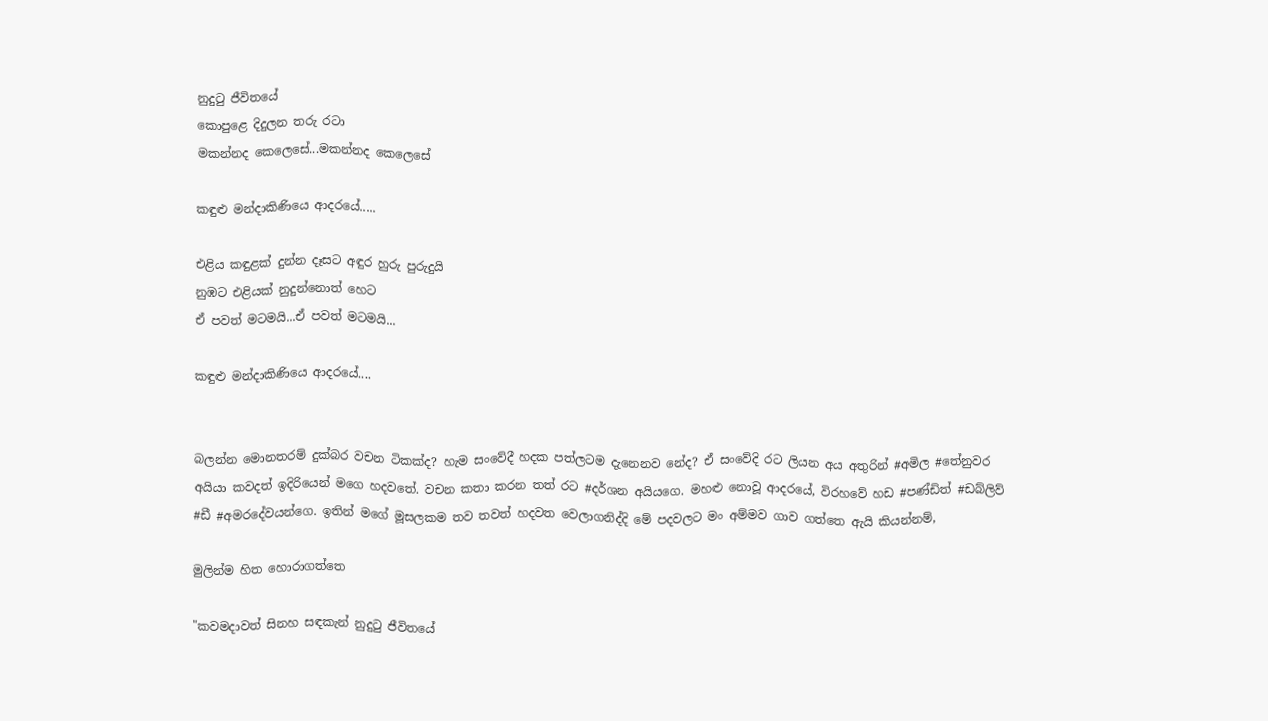නුදුටු ජීවිතයේ
කොපුළෙ දිදුලන තරු රටා
මකන්නද කෙලෙසේ...මකන්නද කෙලෙසේ

කඳුළු මන්දාකිණියෙ ආදරයේ.....

එළිය කඳුළක් දුන්න දෑසට අඳුර හුරු පුරුදුයි
නුඹට එළියක් නුදුන්නොත් හෙට
ඒ පවත් මටමයි...ඒ පවත් මටමයි...

කඳුළු මන්දාකිණියෙ ආදරයේ....


බලන්න මොනතරම් දුක්බර වචන ටිකක්ද? හැම සංවේදී හදක පත්ලටම දැනෙනව නේද? ඒ සංවේදි රට ලියන අය අතුරින් #අමිල #තේනුවර අයියා කවදත් ඉදිරියෙන් මගෙ හදවතේ. වචන කතා කරන තත් රට #දර්ශන අයියගෙ. මහළු නොවූ ආදරයේ, විරහවේ හඩ #පණ්ඩිත් #ඩබ්ලිව් #ඩී #අමරදේවයන්ගෙ. ඉතින් මගේ මූසලකම තව තවත් හදවත වෙලාගනිද්දි මේ පදවලට මං අම්මව ගාව ගත්තෙ ඇයි කියන්නම්,

මුලින්ම හිත හොරාගත්තෙ

"කවමදාවත් සිනහ සඳකැන් නුදුටු ජීවිතයේ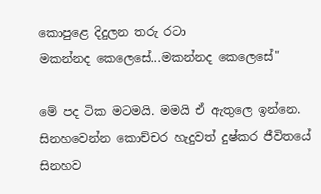කොපුළෙ දිදුලන තරු රටා
මකන්නද කෙලෙසේ...මකන්නද කෙලෙසේ"

මේ පද ටික මටමයි. මමයි ඒ ඇතුලෙ ඉන්නෙ. සිනහවෙන්න කොච්චර හැදුවත් දුෂ්කර ජීවිතයේ සිනහව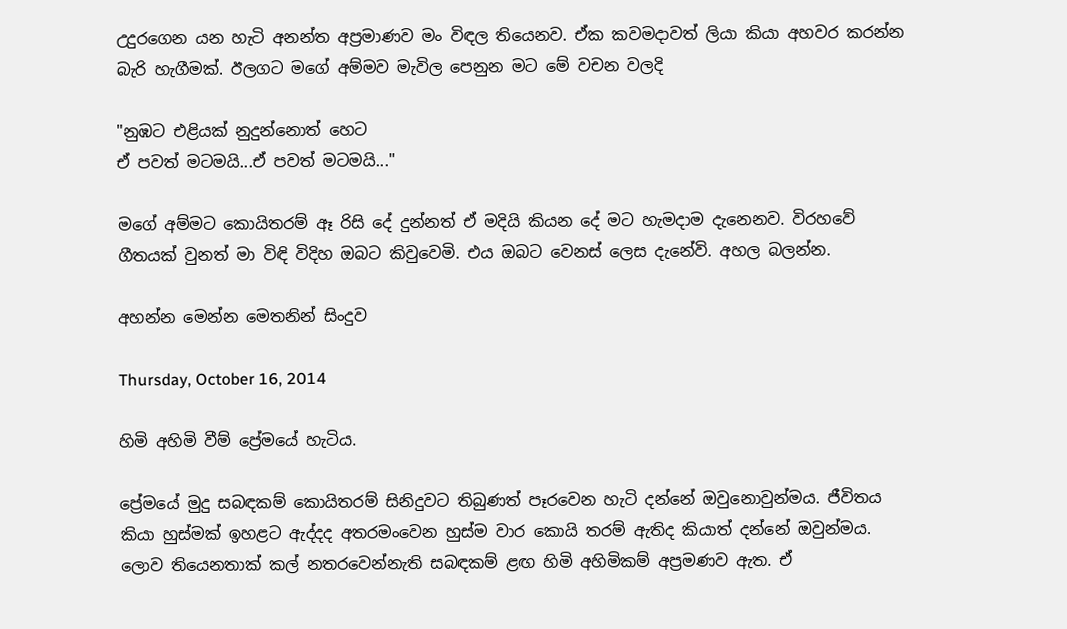උදුරගෙන යන හැටි අනන්ත අප්‍රමාණව මං විඳල තියෙනව. ඒක කවමදාවත් ලියා කියා අහවර කරන්න බැරි හැගීමක්. ඊලගට මගේ අම්මව මැවිල පෙනුන මට මේ වචන වලදි

"නුඹට එළියක් නුදුන්නොත් හෙට
ඒ පවත් මටමයි...ඒ පවත් මටමයි..."

මගේ අම්මට කොයිතරම් ඈ රිසි දේ දුන්නත් ඒ මදියි කියන දේ මට හැමදාම දැනෙනව. විරහවේ ගීතයක් වුනත් මා විඳි විදිහ ඔබට කිවුවෙමි. එය ඔබට වෙනස් ලෙස දැනේවි. අහල බලන්න.

අහන්න මෙන්න මෙතනින් සිංදුව

Thursday, October 16, 2014

හිමි අහිමි වීම් ප්‍රේමයේ හැටිය.

ප්‍රේමයේ මුදු සබඳකම් කොයිතරම් සිනිදුවට තිබුණත් පෑරවෙන හැටි දන්නේ ඔවුනොවුන්මය. ජීවිතය කියා හුස්මක් ඉහළට ඇද්දද අතරමංවෙන හුස්ම වාර කොයි තරම් ඇතිද කියාත් දන්නේ ඔවුන්මය. ලොව තියෙනතාක් කල් නතරවෙන්නැති සබඳකම් ළඟ හිමි අහිමිකම් අප්‍රමණව ඇත. ඒ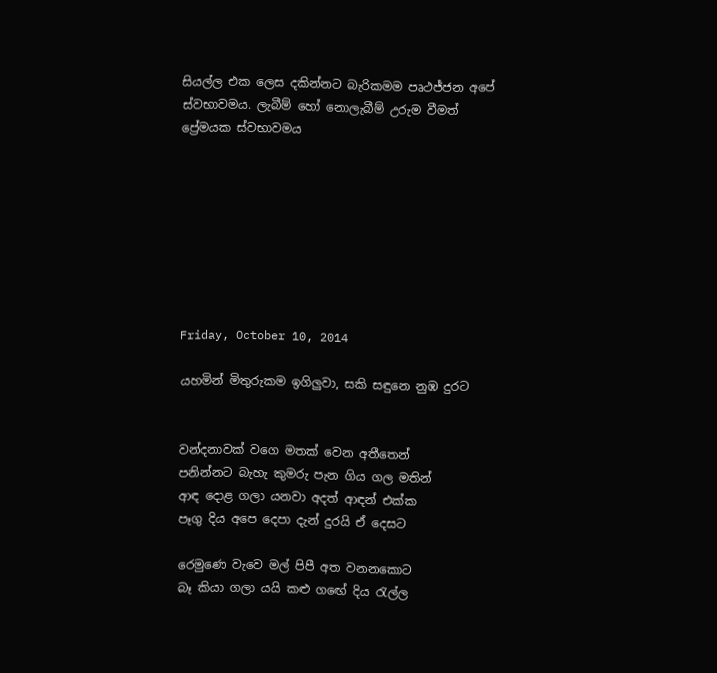සියල්ල එක ලෙස දකින්නට බැරිකමම පෘථජ්ජන අපේ ස්වභාවමය. ලැබීම් හෝ නොලැබීම් උරුම වීමත් ප්‍රේමයක ස්වභාවමය








Friday, October 10, 2014

යහමින් මිතුරුකම ඉගිලුවා, සකි සඳුනෙ නුඹ දුරට


වන්දනාවක් වගෙ මතක් වෙන අතීතෙන්
පනින්නට බැහැ කුමරු පැන ගිය ගල මතින්
ආඳ දොළ ගලා යනවා අදත් ආඳන් එක්ක
පෑගු දිය අපෙ දෙපා දැන් දුරයි ඒ දෙසට

රෙමුණෙ වැවෙ මල් පිපී අත වනනකොට
බෑ කියා ගලා යයි කළු ගඟේ දිය රැල්ල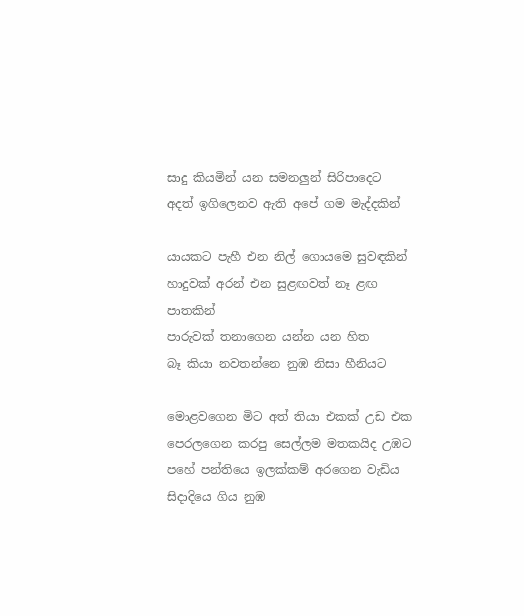සාදු කියමින් යන සමනලුන් සිරිපාදෙට
අදත් ඉගිලෙනව ඇති අපේ ගම මැද්දකින්

යායකට පැහී එන නිල් ගොයමෙ සුවඳකින්
හාදුවක් අරන් එන සුළඟවත් නෑ ළඟ පාතකින්
පාරුවක් තනාගෙන යන්න යන හිත
බෑ කියා නවතන්නෙ නුඹ නිසා හීනියට

මොළවගෙන මිට අත් තියා එකක් උඩ එක
පෙරලගෙන කරපු සෙල්ලම මතකයිද උඹට
පහේ පන්තියෙ ඉලක්කම් අරගෙන වැඩිය
සිදාදියෙ ගිය නුඹ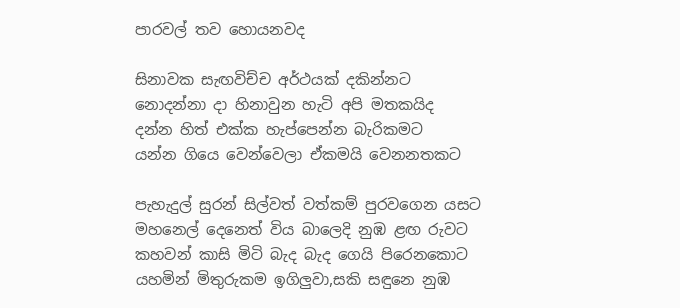පාරවල් තව හොයනවද

සිනාවක සැඟවිච්ච අර්ථයක් දකින්නට
නොදන්නා දා හිනාවුන හැටි අපි මතකයිද
දන්න හිත් එක්ක හැප්පෙන්න බැරිකමට
යන්න ගියෙ වෙන්වෙලා ඒකමයි වෙනනතකට

පැහැදුල් සුරන් සිල්වත් වත්කම් පුරවගෙන යසට
මහනෙල් දෙනෙත් විය බාලෙදි නුඹ ළඟ රුවට
කහවන් කාසි මිටි බැද බැද ගෙයි පිරෙනකොට
යහමින් මිතුරුකම ඉගිලුවා,සකි සඳුනෙ නුඹ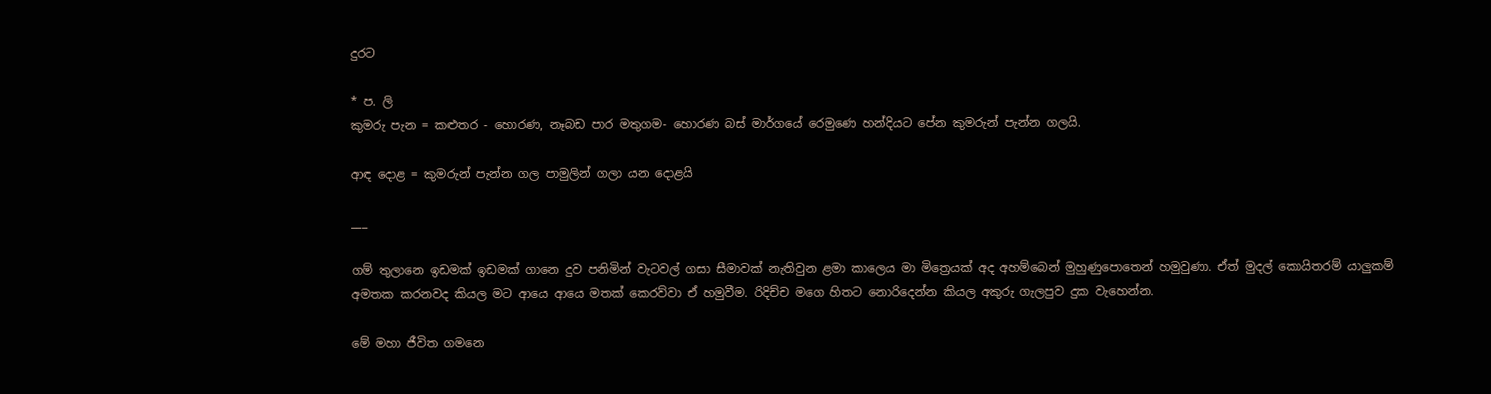දුරට

* ප. ලි
කුමරු පැන = කළුතර - හොරණ, නෑබඩ පාර මතුගම- හොරණ බස් මාර්ගයේ රෙමුණෙ හන්දියට පේන කුමරුන් පැන්න ගලයි.

ආඳ දොළ = කුමරුන් පැන්න ගල පාමුලින් ගලා යන දොළයි

___

ගම් තුලානෙ ඉඩමක් ඉඩමක් ගානෙ දුව පනිමින් වැටවල් ගසා සීමාවක් නැතිවුන ළමා කාලෙය මා මිත්‍රෙයක් අද අහම්බෙන් මුහුණුපොතෙන් හමුවුණා. ඒත් මුදල් කොයිතරම් යාලුකම් අමතක කරනවද කියල මට ආයෙ ආයෙ මතක් කෙරව්වා ඒ හමුවීම. රිදිච්ච මගෙ හිතට නොරිදෙන්න කියල අකුරු ගැලපුව දුක වැහෙන්න.

මේ මහා ජීවිත ගමනෙ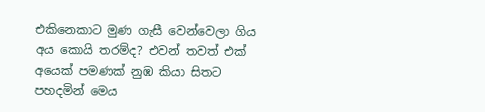එකිනෙකාට මුණ ගැසී වෙන්වෙලා ගිය අය කොයි තරම්ද? එවන් තවත් එක් අයෙක් පමණක් නුඹ කියා සිතට පහදමින් මෙය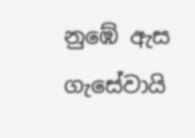නුඹේ ඇස ගැසේවායි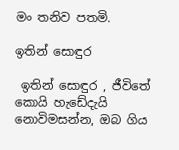මං තනිව පතමි.

ඉතින් සොඳුර

 ඉතින් සොඳුර , ජීවිතේ කොයි හැඩේදැයි නොවිමසන්න, ඔබ ගිය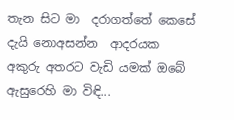තැන සිට මා  දරාගත්තේ කෙසේ දැයි නොඅසන්න  ආදරයක අකුරු අතරට වැඩි යමක් ඔබේ ඇසුරෙහි මා විඳි...